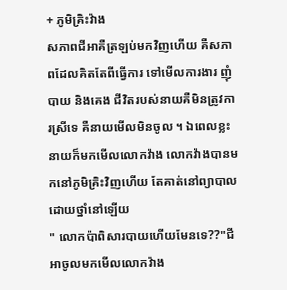+ ភូមិគ្រិះវ៉ាង
សភាពជីអាគឺត្រឡប់មកវិញហើយ គឺសភាពដែលគិតតែពីធ្វើការ ទៅមើលការងារ ញុំបាយ និងគេង ជីវិតរបស់នាយគឺមិនត្រូវការស្រីទេ គឺនាយមើលមិនចូល ។ ឯពេលខ្លះនាយក៏មកមើលលោកវ៉ាង លោកវ៉ាងបានមកនៅភូមិគ្រិះវិញហើយ តែគាត់នៅព្យាបាលដោយថ្នាំនៅឡើយ
" លោកប៉ាពិសារបាយហើយមែនទេ??"ជីអាចូលមកមើលលោកវ៉ាង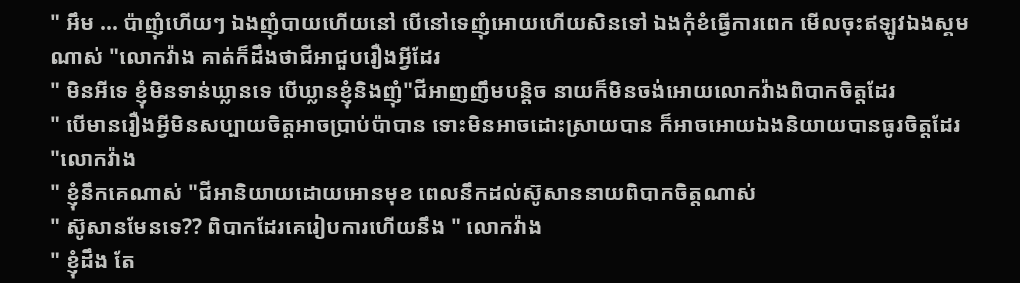" អឹម ... ប៉ាញុំហើយៗ ឯងញុំបាយហើយនៅ បើនៅទេញុំអោយហើយសិនទៅ ឯងកុំខំធ្វើការពេក មើលចុះឥឡូវឯងស្គមណាស់ "លោកវ៉ាង គាត់ក៏ដឹងថាជីអាជួបរឿងអ្វីដែរ
" មិនអីទេ ខ្ញុំមិនទាន់ឃ្លានទេ បើឃ្លានខ្ញុំនិងញុំ"ជីអាញញឹមបន្តិច នាយក៏មិនចង់អោយលោកវ៉ាងពិបាកចិត្តដែរ
" បើមានរឿងអ្វីមិនសប្បាយចិត្តអាចប្រាប់ប៉ាបាន ទោះមិនអាចដោះស្រាយបាន ក៏អាចអោយឯងនិយាយបានធូរចិត្តដែរ "លោកវ៉ាង
" ខ្ញុំនឹកគេណាស់ "ជីអានិយាយដោយអោនមុខ ពេលនឹកដល់ស៊ូសាននាយពិបាកចិត្តណាស់
" ស៊ូសានមែនទេ?? ពិបាកដែរគេរៀបការហើយនឹង " លោកវ៉ាង
" ខ្ញុំដឹង តែ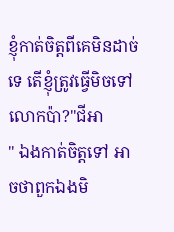ខ្ញុំកាត់ចិត្តពីគេមិនដាច់ទេ តើខ្ញុំត្រូវធ្វើមិចទៅ លោកប៉ា?"ជីអា
" ឯងកាត់ចិត្តទៅ អាចថាពួកឯងមិ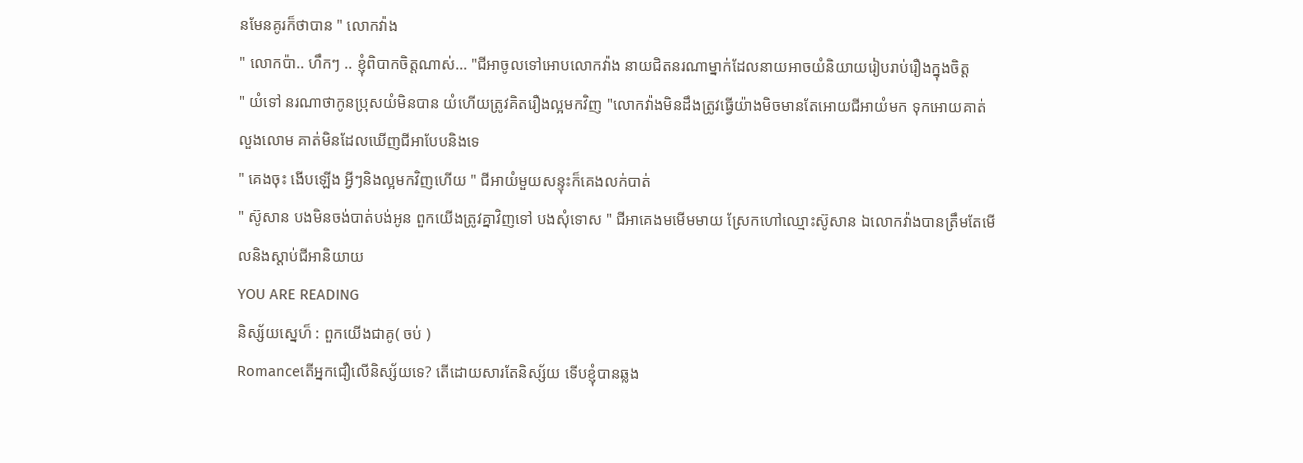នមែនគូរក៏ថាបាន " លោកវ៉ាង
" លោកប៉ា.. ហឹកៗ .. ខ្ញុំពិបាកចិត្តណាស់... "ជីអាចូលទៅអោបលោកវ៉ាង នាយជិតនរណាម្នាក់ដែលនាយអាចយំនិយាយរៀបរាប់រឿងក្នុងចិត្ត
" យំទៅ នរណាថាកូនប្រុសយំមិនបាន យំហើយត្រូវគិតរឿងល្អមកវិញ "លោកវ៉ាងមិនដឹងត្រូវធ្វើយ៉ាងមិចមានតែអោយជីអាយំមក ទុកអោយគាត់លួងលោម គាត់មិនដែលឃើញជីអាបែបនិងទេ
" គេងចុះ ងើបឡើង អ្វីៗនិងល្អមកវិញហើយ " ជីអាយំមួយសន្ទុះក៏គេងលក់បាត់
" ស៊ូសាន បងមិនចង់បាត់បង់អូន ពួកយើងត្រូវគ្នាវិញទៅ បងសុំទោស " ជីអាគេងមមើមមាយ ស្រែកហៅឈ្មោះស៊ូសាន ឯលោកវ៉ាងបានត្រឹមតែមើលនិងស្តាប់ជីអានិយាយ
YOU ARE READING
និស្ស័យស្នេហ៏ : ពួកយើងជាគូ( ចប់ )
Romanceតើអ្នកជឿលើនិស្ស័យទេ? តើដោយសារតែនិស្ស័យ ទើបខ្ញុំបានឆ្លង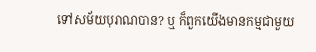ទៅសម័យបុរាណបាន? ឬ ក៏ពួកយើងមានកម្មជាមួយ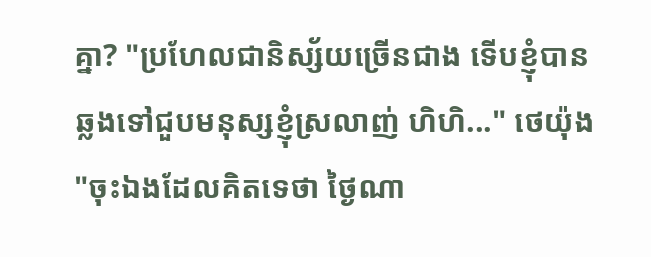គ្នា? "ប្រហែលជានិស្ស័យច្រើនជាង ទើបខ្ញុំបានឆ្លងទៅជួបមនុស្សខ្ញុំស្រលាញ់ ហិហិ..." ថេយ៉ុង "ចុះឯងដែលគិតទេថា ថ្ងៃណា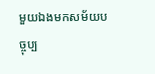មួយឯងមកសម័យបច្ចុប្ប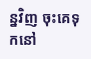ន្នវិញ ចុះគេទុកនៅ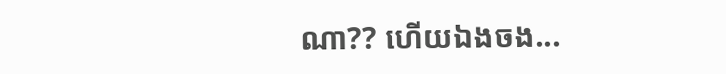ណា?? ហើយឯងចង...